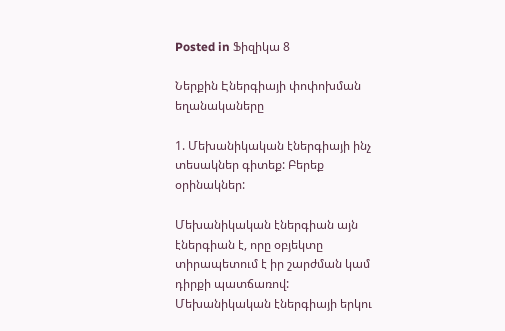Posted in Ֆիզիկա 8

Ներքին Էներգիայի փոփոխման եղանակաները

1. Մեխանիկական էներգիայի ինչ տեսակներ գիտեք: Բերեք օրինակներ:

Մեխանիկական էներգիան այն էներգիան է, որը օբյեկտը տիրապետում է իր շարժման կամ դիրքի պատճառով: Մեխանիկական էներգիայի երկու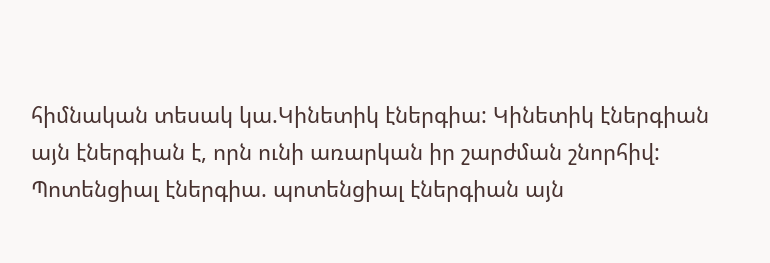հիմնական տեսակ կա.Կինետիկ էներգիա: Կինետիկ էներգիան այն էներգիան է, որն ունի առարկան իր շարժման շնորհիվ: Պոտենցիալ էներգիա. պոտենցիալ էներգիան այն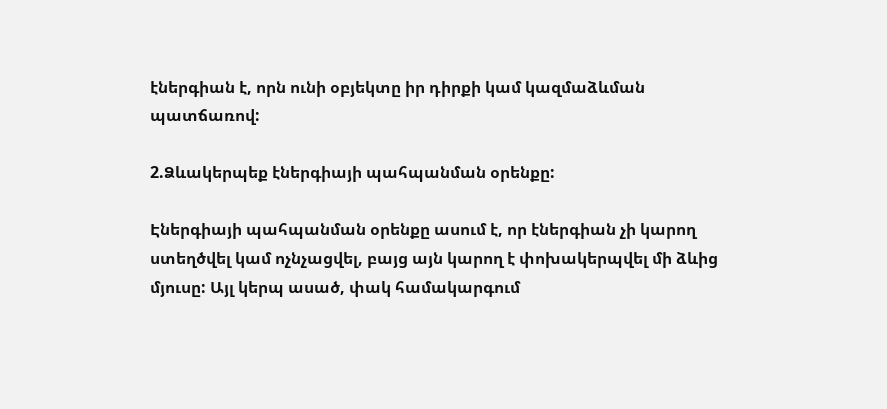էներգիան է, որն ունի օբյեկտը իր դիրքի կամ կազմաձևման պատճառով:

2.Ձևակերպեք էներգիայի պահպանման օրենքը:

Էներգիայի պահպանման օրենքը ասում է, որ էներգիան չի կարող ստեղծվել կամ ոչնչացվել, բայց այն կարող է փոխակերպվել մի ձևից մյուսը: Այլ կերպ ասած, փակ համակարգում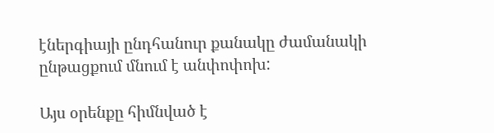էներգիայի ընդհանուր քանակը ժամանակի ընթացքում մնում է անփոփոխ:

Այս օրենքը հիմնված է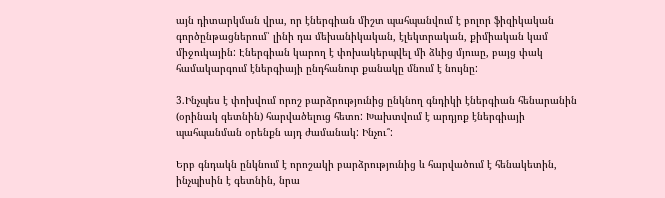այն դիտարկման վրա, որ էներգիան միշտ պահպանվում է բոլոր ֆիզիկական գործընթացներում՝ լինի դա մեխանիկական, էլեկտրական, քիմիական կամ միջուկային: Էներգիան կարող է փոխակերպվել մի ձևից մյուսը, բայց փակ համակարգում էներգիայի ընդհանուր քանակը մնում է նույնը:

3.Ինչպես է փոխվում որոշ բարձրությունից ընկնող գնդիկի էներգիան հենարանին (օրինակ գետնին) հարվածելուց հետո: Խախտվում է արդյոք էներգիայի պահպանման օրենքն այդ ժամանակ: Ինչու՞:

Երբ գնդակն ընկնում է որոշակի բարձրությունից և հարվածում է հենակետին, ինչպիսին է գետնին, նրա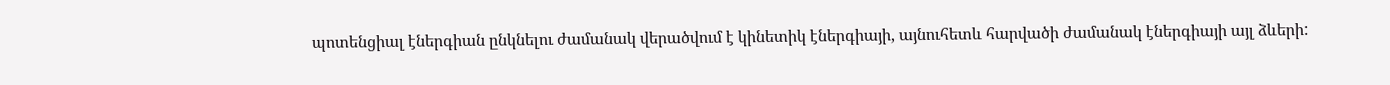պոտենցիալ էներգիան ընկնելու ժամանակ վերածվում է կինետիկ էներգիայի, այնուհետև հարվածի ժամանակ էներգիայի այլ ձևերի: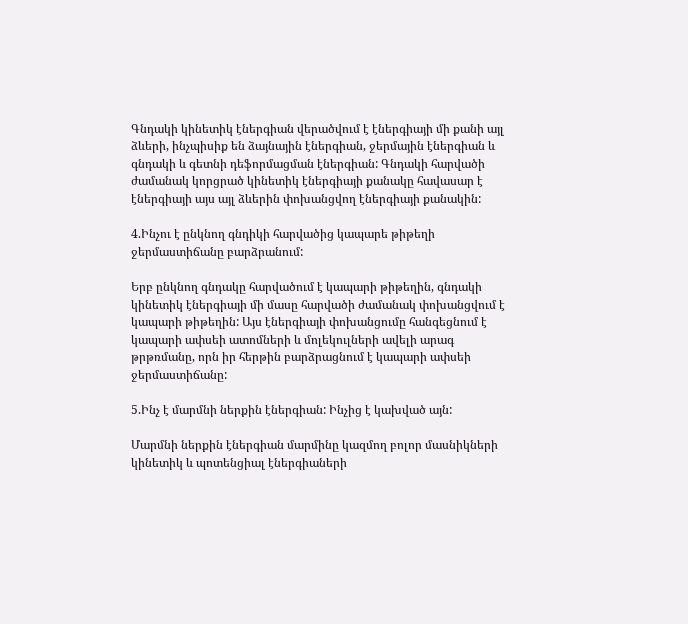Գնդակի կինետիկ էներգիան վերածվում է էներգիայի մի քանի այլ ձևերի, ինչպիսիք են ձայնային էներգիան, ջերմային էներգիան և գնդակի և գետնի դեֆորմացման էներգիան: Գնդակի հարվածի ժամանակ կորցրած կինետիկ էներգիայի քանակը հավասար է էներգիայի այս այլ ձևերին փոխանցվող էներգիայի քանակին:

4.Ինչու է ընկնող գնդիկի հարվածից կապարե թիթեղի ջերմաստիճանը բարձրանում:

Երբ ընկնող գնդակը հարվածում է կապարի թիթեղին, գնդակի կինետիկ էներգիայի մի մասը հարվածի ժամանակ փոխանցվում է կապարի թիթեղին: Այս էներգիայի փոխանցումը հանգեցնում է կապարի ափսեի ատոմների և մոլեկուլների ավելի արագ թրթռմանը, որն իր հերթին բարձրացնում է կապարի ափսեի ջերմաստիճանը:

5.Ինչ է մարմնի ներքին էներգիան: Ինչից է կախված այն:

Մարմնի ներքին էներգիան մարմինը կազմող բոլոր մասնիկների կինետիկ և պոտենցիալ էներգիաների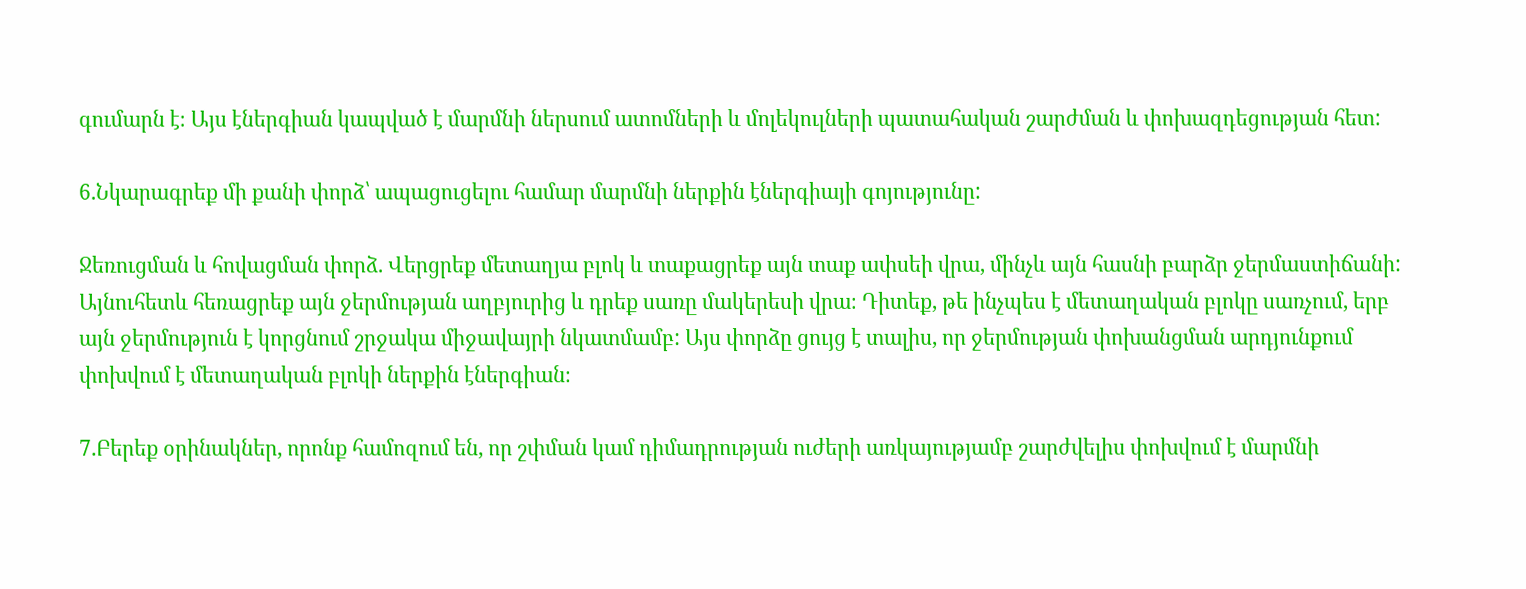գումարն է։ Այս էներգիան կապված է մարմնի ներսում ատոմների և մոլեկուլների պատահական շարժման և փոխազդեցության հետ:

6.Նկարագրեք մի քանի փորձ՝ ապացուցելու համար մարմնի ներքին էներգիայի գոյությունը:

Ջեռուցման և հովացման փորձ. Վերցրեք մետաղյա բլոկ և տաքացրեք այն տաք ափսեի վրա, մինչև այն հասնի բարձր ջերմաստիճանի: Այնուհետև հեռացրեք այն ջերմության աղբյուրից և դրեք սառը մակերեսի վրա։ Դիտեք, թե ինչպես է մետաղական բլոկը սառչում, երբ այն ջերմություն է կորցնում շրջակա միջավայրի նկատմամբ: Այս փորձը ցույց է տալիս, որ ջերմության փոխանցման արդյունքում փոխվում է մետաղական բլոկի ներքին էներգիան։

7.Բերեք օրինակներ, որոնք համոզում են, որ շփման կամ դիմադրության ուժերի առկայությամբ շարժվելիս փոխվում է մարմնի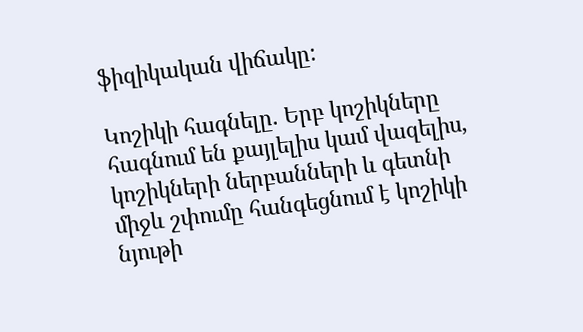ֆիզիկական վիճակը:

Կոշիկի հագնելը. Երբ կոշիկները հագնում են քայլելիս կամ վազելիս, կոշիկների ներբանների և գետնի միջև շփումը հանգեցնում է կոշիկի նյութի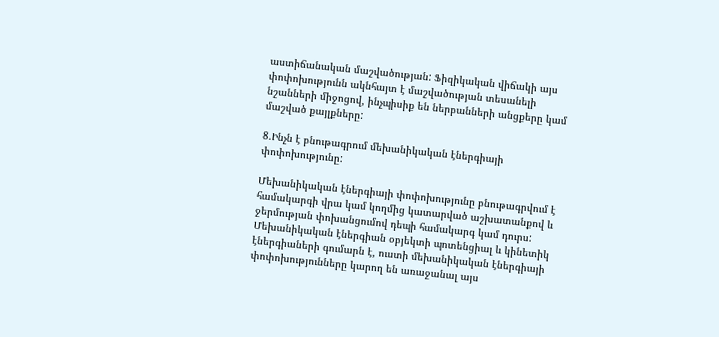աստիճանական մաշվածության: Ֆիզիկական վիճակի այս փոփոխությունն ակնհայտ է մաշվածության տեսանելի նշանների միջոցով, ինչպիսիք են ներբանների անցքերը կամ մաշված քայլքները:

8.Ինչն է բնութագրում մեխանիկական էներգիայի փոփոխությունը:

Մեխանիկական էներգիայի փոփոխությունը բնութագրվում է համակարգի վրա կամ կողմից կատարված աշխատանքով և ջերմության փոխանցումով դեպի համակարգ կամ դուրս: Մեխանիկական էներգիան օբյեկտի պոտենցիալ և կինետիկ էներգիաների գումարն է, ուստի մեխանիկական էներգիայի փոփոխությունները կարող են առաջանալ այս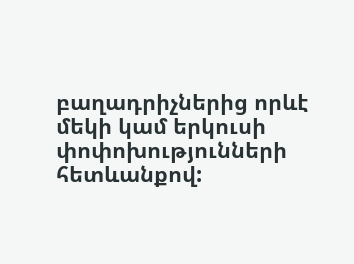բաղադրիչներից որևէ մեկի կամ երկուսի փոփոխությունների հետևանքով: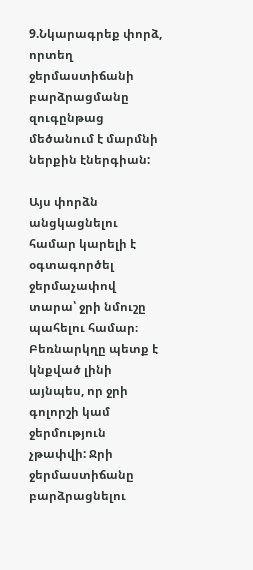9.Նկարագրեք փորձ, որտեղ ջերմաստիճանի բարձրացմանը զուգընթաց մեծանում է մարմնի ներքին էներգիան:

Այս փորձն անցկացնելու համար կարելի է օգտագործել ջերմաչափով տարա՝ ջրի նմուշը պահելու համար։ Բեռնարկղը պետք է կնքված լինի այնպես, որ ջրի գոլորշի կամ ջերմություն չթափվի: Ջրի ջերմաստիճանը բարձրացնելու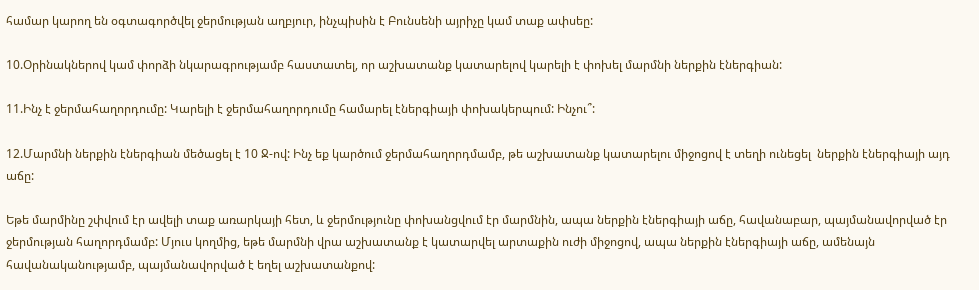համար կարող են օգտագործվել ջերմության աղբյուր, ինչպիսին է Բունսենի այրիչը կամ տաք ափսեը:

10.Օրինակներով կամ փորձի նկարագրությամբ հաստատել, որ աշխատանք կատարելով կարելի է փոխել մարմնի ներքին էներգիան:

11.Ինչ է ջերմահաղորդումը: Կարելի է ջերմահաղորդումը համարել էներգիայի փոխակերպում: Ինչու՞:

12.Մարմնի ներքին էներգիան մեծացել է 10 Ջ-ով: Ինչ եք կարծում ջերմահաղորդմամբ, թե աշխատանք կատարելու միջոցով է տեղի ունեցել  ներքին էներգիայի այդ աճը:

Եթե մարմինը շփվում էր ավելի տաք առարկայի հետ, և ջերմությունը փոխանցվում էր մարմնին, ապա ներքին էներգիայի աճը, հավանաբար, պայմանավորված էր ջերմության հաղորդմամբ: Մյուս կողմից, եթե մարմնի վրա աշխատանք է կատարվել արտաքին ուժի միջոցով, ապա ներքին էներգիայի աճը, ամենայն հավանականությամբ, պայմանավորված է եղել աշխատանքով: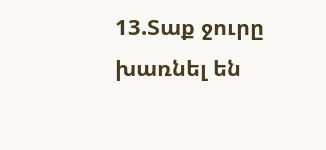13.Տաք ջուրը խառնել են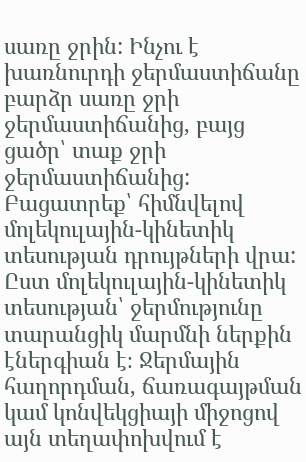սառը ջրին: Ինչու է խառնուրդի ջերմաստիճանը բարձր սառը ջրի ջերմաստիճանից, բայց ցածր՝ տաք ջրի ջերմաստիճանից: Բացատրեք՝ հիմնվելով մոլեկուլային-կինետիկ տեսության դրույթների վրա:
Ըստ մոլեկուլային-կինետիկ տեսության՝ ջերմությունը տարանցիկ մարմնի ներքին էներգիան է։ Ջերմային հաղորդման, ճառագայթման կամ կոնվեկցիայի միջոցով այն տեղափոխվում է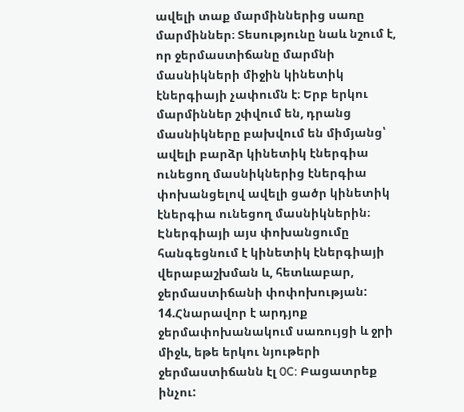ավելի տաք մարմիններից սառը մարմիններ։ Տեսությունը նաև նշում է, որ ջերմաստիճանը մարմնի մասնիկների միջին կինետիկ էներգիայի չափումն է։ Երբ երկու մարմիններ շփվում են, դրանց մասնիկները բախվում են միմյանց՝ ավելի բարձր կինետիկ էներգիա ունեցող մասնիկներից էներգիա փոխանցելով ավելի ցածր կինետիկ էներգիա ունեցող մասնիկներին։ Էներգիայի այս փոխանցումը հանգեցնում է կինետիկ էներգիայի վերաբաշխման և, հետևաբար, ջերմաստիճանի փոփոխության:
14.Հնարավոր է արդյոք ջերմափոխանակում սառույցի և ջրի միջև, եթե երկու նյութերի ջերմաստիճանն էլ 0C: Բացատրեք ինչու: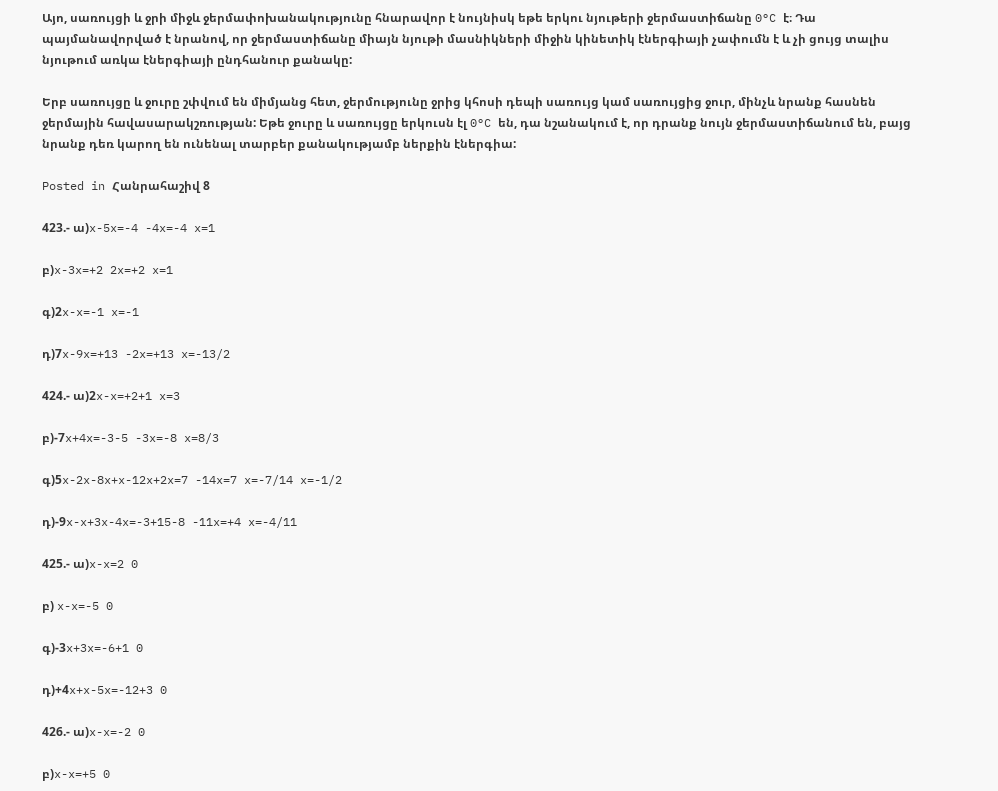Այո, սառույցի և ջրի միջև ջերմափոխանակությունը հնարավոր է նույնիսկ եթե երկու նյութերի ջերմաստիճանը 0°C է։ Դա պայմանավորված է նրանով, որ ջերմաստիճանը միայն նյութի մասնիկների միջին կինետիկ էներգիայի չափումն է և չի ցույց տալիս նյութում առկա էներգիայի ընդհանուր քանակը:

Երբ սառույցը և ջուրը շփվում են միմյանց հետ, ջերմությունը ջրից կհոսի դեպի սառույց կամ սառույցից ջուր, մինչև նրանք հասնեն ջերմային հավասարակշռության: Եթե ջուրը և սառույցը երկուսն էլ 0°C են, դա նշանակում է, որ դրանք նույն ջերմաստիճանում են, բայց նրանք դեռ կարող են ունենալ տարբեր քանակությամբ ներքին էներգիա:

Posted in Հանրահաշիվ 8

423.- ա)x-5x=-4 -4x=-4 x=1

բ)x-3x=+2 2x=+2 x=1

գ)2x-x=-1 x=-1

դ)7x-9x=+13 -2x=+13 x=-13/2

424.- ա)2x-x=+2+1 x=3

բ)-7x+4x=-3-5 -3x=-8 x=8/3

գ)5x-2x-8x+x-12x+2x=7 -14x=7 x=-7/14 x=-1/2

դ)-9x-x+3x-4x=-3+15-8 -11x=+4 x=-4/11

425.- ա)x-x=2 0

բ) x-x=-5 0

գ)-3x+3x=-6+1 0

դ)+4x+x-5x=-12+3 0

426.- ա)x-x=-2 0

բ)x-x=+5 0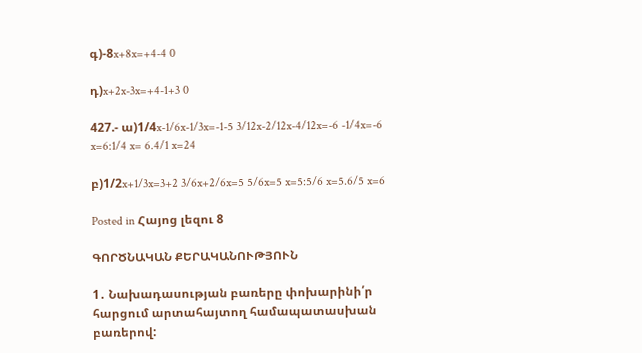գ)-8x+8x=+4-4 0

դ)x+2x-3x=+4-1+3 0

427.- ա)1/4x-1/6x-1/3x=-1-5 3/12x-2/12x-4/12x=-6 -1/4x=-6 x=6:1/4 x= 6.4/1 x=24

բ)1/2x+1/3x=3+2 3/6x+2/6x=5 5/6x=5 x=5:5/6 x=5.6/5 x=6

Posted in Հայոց լեզու 8

ԳՈՐԾՆԱԿԱՆ ՔԵՐԱԿԱՆՈՒԹՅՈՒՆ

1․ Նախադասության բառերը փոխարինի՛ր հարցում արտահայտող համապատասխան բառերով: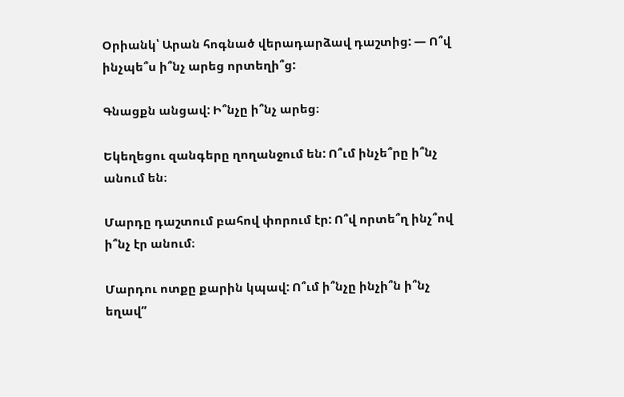Օրիանկ՝ Արան հոգնած վերադարձավ դաշտից: — Ո՞վ ինչպե՞ս ի՞նչ արեց որտեղի՞ց:

Գնացքն անցավ: Ի՞նչը ի՞նչ արեց։

Եկեղեցու զանգերը ղողանջում են: Ո՞ւմ ինչե՞րը ի՞նչ անում են։

Մարդը դաշտում բահով փորում էր: Ո՞վ որտե՞ղ ինչ՞ով ի՞նչ էր անում։

Մարդու ոտքը քարին կպավ: Ո՞ւմ ի՞նչը ինչի՞ն ի՞նչ եղավ”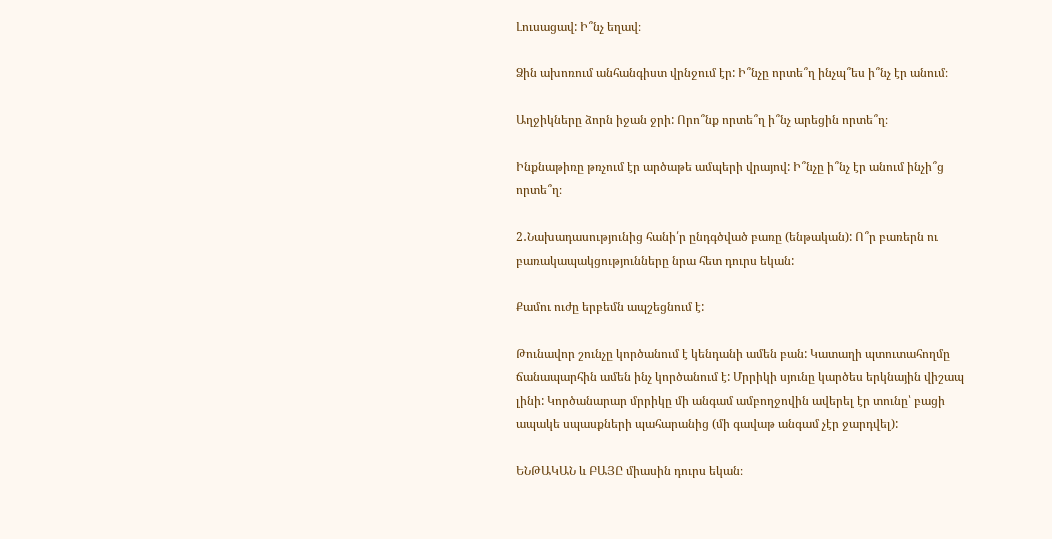Լուսացավ: Ի՞նչ եղավ։

Ձին ախոռում անհանգիստ վրնջում էր: Ի՞նչը որտե՞ղ ինչպ՞ես ի՞նչ էր անում։

Աղջիկները ձորն իջան ջրի: Որո՞նք որտե՞ղ ի՞նչ արեցին որտե՞ղ։

Ինքնաթիռը թռչում էր արծաթե ամպերի վրայով: Ի՞նչը ի՞նչ էր անում ինչի՞ց որտե՞ղ։

2․Նախադասությունից հանի՛ր ընդգծված բառը (ենթական): Ո՞ր բառերն ու բառակապակցությունները նրա հետ դուրս եկան:

Քամու ուժը երբեմն ապշեցնում է:

Թունավոր շունչը կործանում է կենդանի ամեն բան: Կատաղի պտուտահողմը ճանապարհին ամեն ինչ կործանում է: Մրրիկի սյունը կարծես երկնային վիշապ լինի: Կործանարար մրրիկը մի անգամ ամբողջովին ավերել էր տունը՝ բացի ապակե սպասքների պահարանից (մի գավաթ անգամ չէր ջարդվել):

ԵՆԹԱԿԱՆ և ԲԱՅԸ միասին դուրս եկան։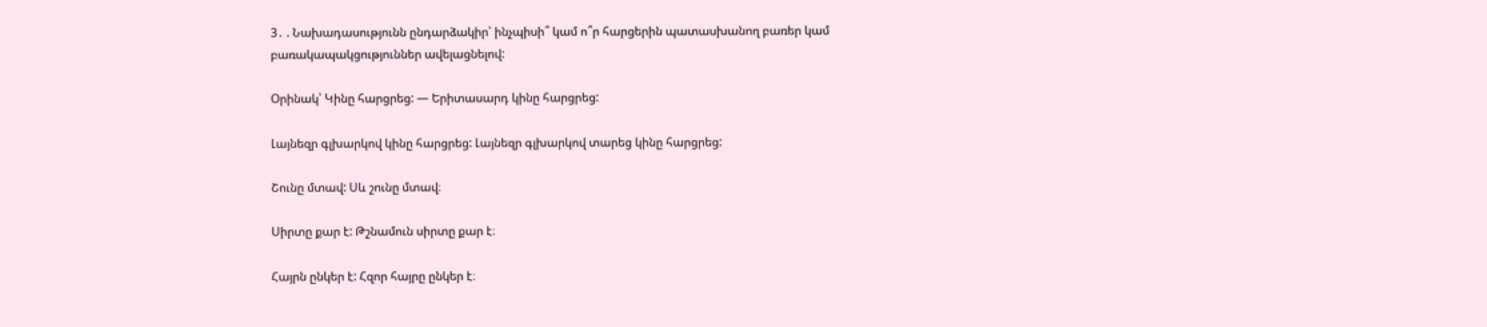3․ . Նախադասությունն ընդարձակիր՝ ինչպիսի՞ կամ ո՞ր հարցերին պատասխանող բառեր կամ բառակապակցություններ ավելացնելով:

Օրինակ՝ Կինը հարցրեց: — Երիտասարդ կինը հարցրեց:

Լայնեզր գլխարկով կինը հարցրեց: Լայնեզր գլխարկով տարեց կինը հարցրեց:

Շունը մտավ: Սև շունը մտավ։

Սիրտը քար է: Թշնամուն սիրտը քար է։

Հայրն ընկեր է: Հզոր հայրը ընկեր է։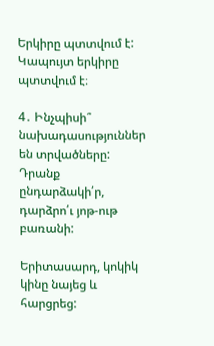Երկիրը պտտվում է: Կապույտ երկիրը պտտվում է։

4․ Ինչպիսի՞ նախադասություններ են տրվածները: Դրանք ընդարձակի՛ր, դարձրո՛ւ յոթ-ութ բառանի:

Երիտասարդ, կոկիկ կինը նայեց և հարցրեց: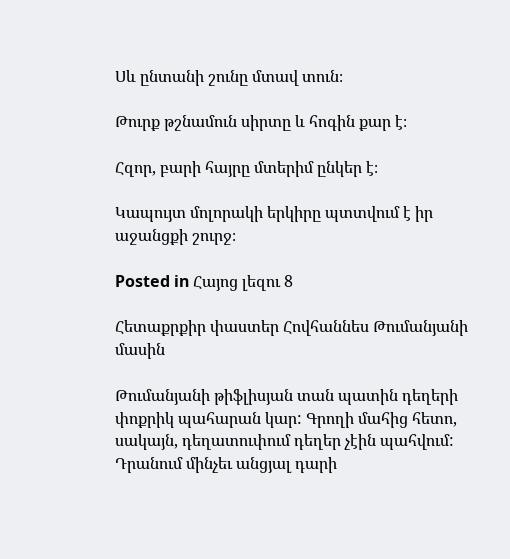Սև ընտանի շունը մտավ տուն։

Թուրք թշնամուն սիրտը և հոգին քար է։

Հզոր, բարի հայրը մտերիմ ընկեր է։

Կապույտ մոլորակի երկիրը պտտվում է իր աջանցքի շուրջ։

Posted in Հայոց լեզու 8

Հետաքրքիր փաստեր Հովհաննես Թումանյանի մասին

Թումանյանի թիֆլիսյան տան պատին դեղերի փոքրիկ պահարան կար: Գրողի մահից հետո, սակայն, դեղատուփում դեղեր չէին պահվում: Դրանում մինչեւ անցյալ դարի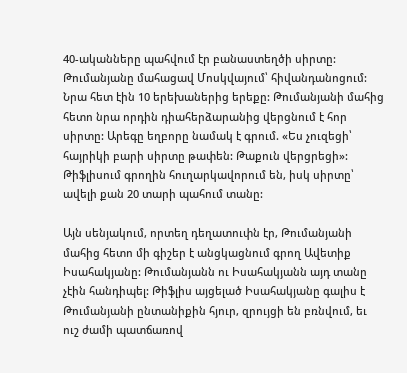40-ականները պահվում էր բանաստեղծի սիրտը: Թումանյանը մահացավ Մոսկվայում՝ հիվանդանոցում: Նրա հետ էին 10 երեխաներից երեքը: Թումանյանի մահից հետո նրա որդին դիահերձարանից վերցնում է հոր սիրտը: Արեգը եղբորը նամակ է գրում. «Ես չուզեցի՝ հայրիկի բարի սիրտը թափեն: Թաքուն վերցրեցի»: Թիֆլիսում գրողին հուղարկավորում են, իսկ սիրտը՝ ավելի քան 20 տարի պահում տանը:

Այն սենյակում, որտեղ դեղատուփն էր, Թումանյանի մահից հետո մի գիշեր է անցկացնում գրող Ավետիք Իսահակյանը: Թումանյանն ու Իսահակյանն այդ տանը չէին հանդիպել: Թիֆլիս այցելած Իսահակյանը գալիս է Թումանյանի ընտանիքին հյուր, զրույցի են բռնվում, եւ ուշ ժամի պատճառով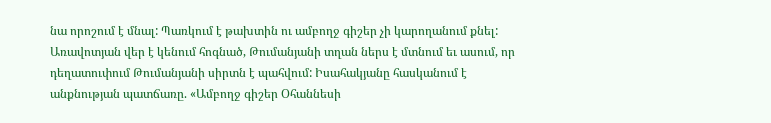նա որոշում է մնալ: Պառկում է թախտին ու ամբողջ գիշեր չի կարողանում քնել: Առավոտյան վեր է կենում հոգնած, Թումանյանի տղան ներս է մտնում եւ ասում, որ դեղատուփում Թումանյանի սիրտն է պահվում: Իսահակյանը հասկանում է անքնության պատճառը. «Ամբողջ գիշեր Օհաննեսի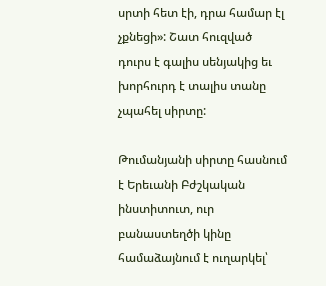սրտի հետ էի, դրա համար էլ չքնեցի»: Շատ հուզված դուրս է գալիս սենյակից եւ խորհուրդ է տալիս տանը չպահել սիրտը:

Թումանյանի սիրտը հասնում է Երեւանի Բժշկական ինստիտուտ, ուր բանաստեղծի կինը համաձայնում է ուղարկել՝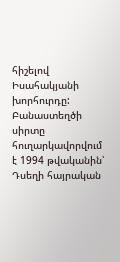հիշելով Իսահակյանի խորհուրդը: Բանաստեղծի սիրտը հուղարկավորվում է 1994 թվականին՝ Դսեղի հայրական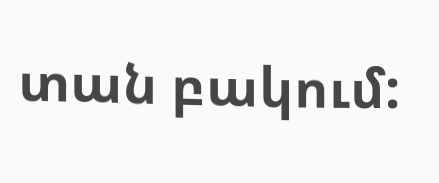տան բակում: